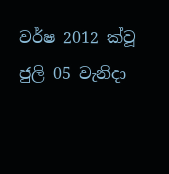වර්ෂ 2012 ක්වූ ජුලි 05 වැනිදා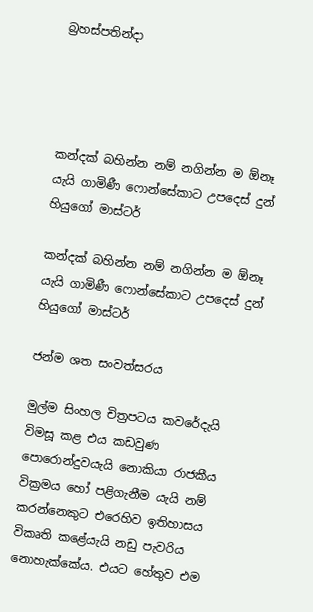බ්‍රහස්පතින්දා




කන්දක් බහින්න නම් නගින්න ම ඕනෑ යැයි ගාමිණී ෆොන්සේකාට උපදෙස් දුන් හියුගෝ මාස්ටර්

කන්දක් බහින්න නම් නගින්න ම ඕනෑ යැයි ගාමිණී ෆොන්සේකාට උපදෙස් දුන් හියුගෝ මාස්ටර්

ජන්ම ශත සංවත්සරය

මුල්ම සිංහල චිත්‍රපටය කවරේදැයි විමසූ කළ එය කඩවුණ පොරොන්දුවයැයි නොකියා රාජකීය වික්‍රමය හෝ පළිගැනීම යැයි නම් කරන්නෙකුට එරෙහිව ඉතිහාසය විකෘති කළේයැයි නඩු පැවරිය නොහැක්කේය. එයට හේතුව එම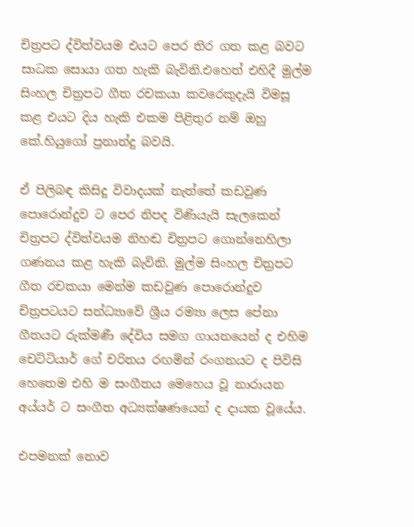චිත්‍රපට ද්විත්වයම එයට පෙර තිර ගත කළ බවට සාධක සොයා ගත හැකි බැවිනි.එහෙත් එහිදී මුල්ම සිංහල චිත්‍රපට ගීත රචකයා කවරෙකුදැයි විමසූ කළ එයට දිය හැකි එකම පිළිතුර නම් ඔහු කේ.හියුගෝ ප්‍රනාන්දු බවයි.

ඒ පිලිබඳ කිසිදු විවාදයක් නැත්තේ කඩවුණ පොරොන්දුව ට පෙර නිපද විණියැයි සැලකෙන් චිත්‍රපට ද්විත්වයම නිහඬ චිත්‍රපට ගොන්නෙහිලා ගණනය කළ හැකි බැවිනි. මුල්ම සිංහල චිත්‍රපට ගීත රචකයා මෙන්ම කඩවුණ පොරොන්දුව චිත්‍රපටයට සන්ධ්‍යාවේ ශ්‍රීය රම්‍යා ලෙස පේනා ගීතයට රුක්මණී දේවිය සමග ගායනයෙන් ද එහිම චෙට්ටියාර් ගේ චරිතය රඟමින් රංගනයට ද පිවිසි හෙතෙම එහි ම සංගීතය මෙහෙය වූ නාරායන අය්යර් ට සංගීත අධ්‍යක්ෂණයෙන් ද දායක වූයේය.

එපමනක් නොව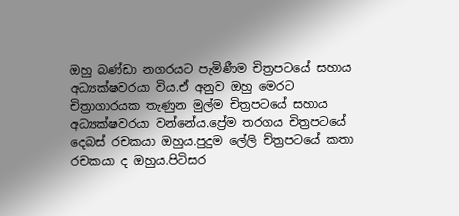ඔහු බණ්ඩා නගරයට පැමිණීම චිත්‍රපටයේ සහාය අධ්‍යක්ෂවරයා විය.ඒ අනුව ඔහු මෙරට චිත්‍රාගාරයක තැණුන මුල්ම චිත්‍රපටයේ සහාය අධ්‍යක්ෂවරයා වන්නේය.ප්‍රේම තරගය චිත්‍රපටයේ දෙබස් රචකයා ඔහුය.පුදුම ලේලි ච්ත්‍රපටයේ කතා රචකයා ද ඔහුය.පිටිසර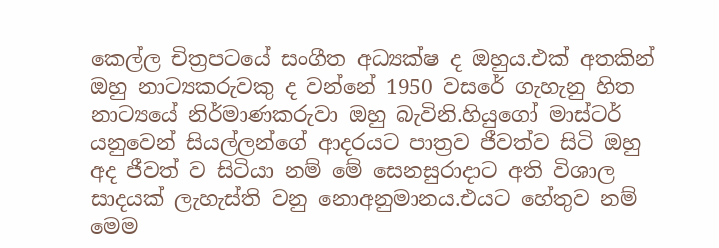කෙල්ල චිත්‍රපටයේ සංගීත අධ්‍යක්ෂ ද ඔහුය.එක් අතකින් ඔහු නාට්‍යකරුවකු ද වන්නේ 1950 වසරේ ගැහැනු හිත නාට්‍යයේ නිර්මාණකරුවා ඔහු බැවිනි.හියුගෝ මාස්ටර් යනුවෙන් සියල්ලන්ගේ ආදරයට පාත්‍රව ජීවත්ව සිටි ඔහු අද ජීවත් ව සිටියා නම් මේ සෙනසුරාදාට අති විශාල සාදයක් ලැහැස්ති වනු නොඅනුමානය.එයට හේතුව නම් මෙම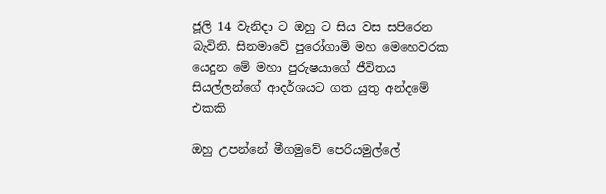ජූලි 14 වැනිදා ට ඔහු ට සිය වස සපිරෙන බැවිනි. සිනමාවේ පුරෝගාමි මහ මෙහෙවරක යෙදුන මේ මහා පුරුෂයාගේ ජීවිතය සියල්ලන්ගේ ආදර්ශයට ගත යුතු අන්දමේ එකකි

ඔහු උපන්නේ මීගමුවේ පෙරියමුල්ලේ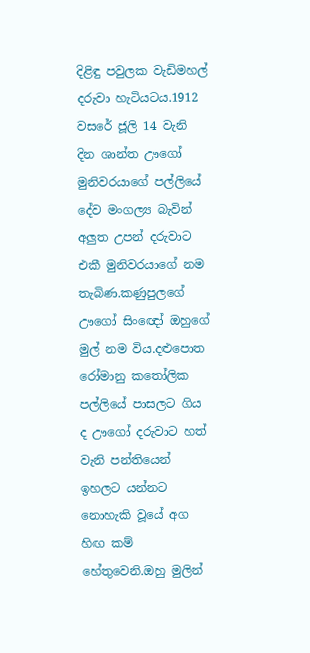දිළිඳු පවුලක වැඩිමහල් දරුවා හැටියටය.1912 වසරේ ජූලි 14 වැනි දින ශාන්ත ඌගෝ මුනිවරයාගේ පල්ලියේ දේව මංගල්‍ය බැවින් අලුත උපන් දරුවාට එකී මුනිවරයාගේ නම තැබිණ.කණුපුලගේ ඌගෝ සිංඥෝ ඔහුගේ මුල් නම විය.දළුපොත රෝමානු කතෝලික පල්ලියේ පාසලට ගිය ද ඌගෝ දරුවාට හත් වැනි පන්තියෙන් ඉහලට යන්නට නොහැකි වූයේ අග හිඟ කම් හේතුවෙනි.ඔහු මුලින්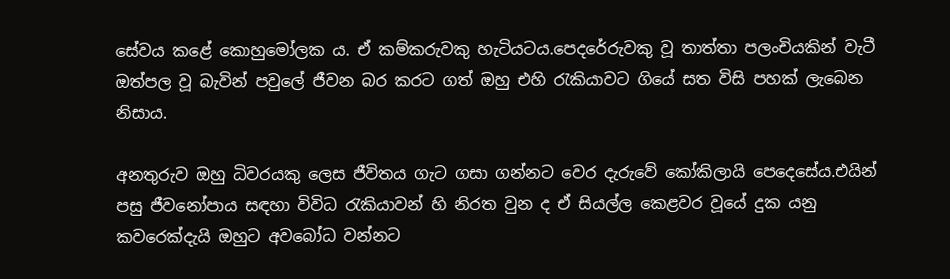සේවය කළේ කොහුමෝලක ය. ඒ කම්කරුවකු හැටියටය.පෙදරේරුවකු වූ තාත්තා පලංචියකින් වැටී ඔත්පල වූ බැවින් පවුලේ ජීවන බර කරට ගත් ඔහු එහි රැකියාවට ගියේ සත විසි පහක් ලැබෙන නිසාය.

අනතුරුව ඔහු ධිවරයකු ලෙස ජීවිතය ගැට ගසා ගන්නට වෙර දැරුවේ කෝකිලායි පෙදෙසේය.එයින් පසු ජීවනෝපාය සඳහා විවිධ රැකියාවන් හි නිරත වුන ද ඒ සියල්ල කෙළවර වූයේ දුක යනු කවරෙක්දැයි ඔහුට අවබෝධ වන්නට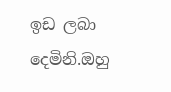ඉඩ ලබා දෙමිනි.ඔහු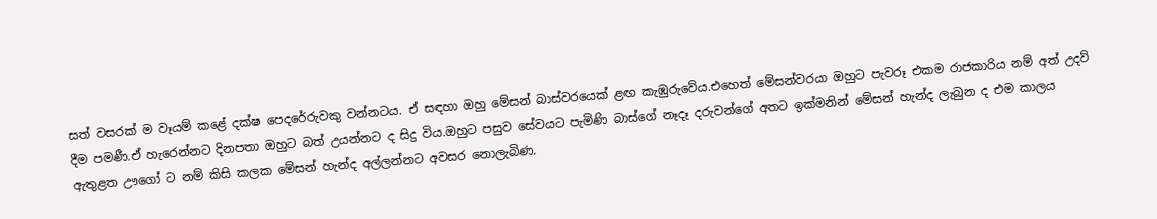සත් වසරක් ම වෑයම් කළේ දක්ෂ පෙදරේරුවකු වන්නටය. ඒ සඳහා ඔහු මේසන් බාස්වරයෙක් ළඟ කැඹුරුවේය.එහෙත් මේසන්වරයා ඔහුට පැවරූ එකම රාජකාරිය නම් අත් උදව් දීම පමණී.ඒ හැරෙන්නට දිනපතා ඔහුට බත් උයන්නට ද සිදු විය.ඔහුට පසුව සේවයට පැමිණි බාස්ගේ නෑදෑ දරුවන්ගේ අතට ඉක්මනින් මේසන් හැන්ද ලැබුන ද එම කාලය ඇතුළත ඌගෝ ට නම් කිසි කලක මේසන් හැන්ද අල්ලන්නට අවසර නොලැබිණ.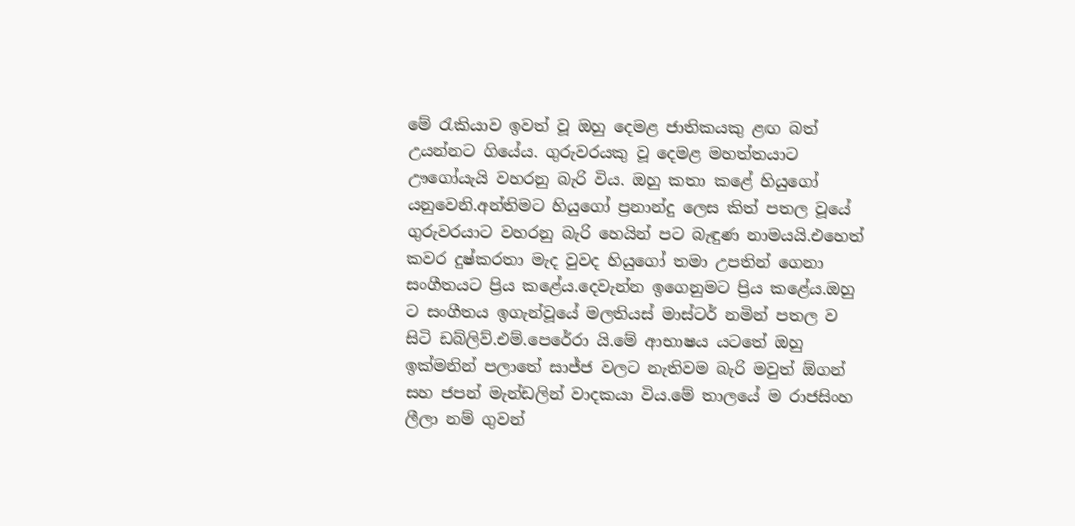මේ රැකියාව ඉවත් වූ ඔහු දෙමළ ජාතිකයකු ළඟ බත් උයන්නට ගියේය. ගුරුවරයකු වූ දෙමළ මහත්තයාට ඌගෝයැයි වහරනු බැරි විය. ඔහු කතා කළේ හියුගෝ යනුවෙනි.අන්තිමට හියුගෝ ප්‍රනාන්දු ලෙස කිත් පතල වූයේ ගුරුවරයාට වහරනු බැරි හෙයින් පට බැඳුණ නාමයයි.එහෙත් කවර දුෂ්කරතා මැද වුවද හියුගෝ තමා උපතින් ගෙනා සංගීතයට ප්‍රිය කළේය.දෙවැන්න ඉගෙනුමට ප්‍රිය කළේය.ඔහු ට සංගීතය ඉගැන්වූයේ මලතියස් මාස්ටර් නමින් පතල ව සිටි ඩබ්ලිව්.එම්.පෙරේරා යි.මේ ආභාෂය යටතේ ඔහු ඉක්මනින් පලාතේ සාජ්ජ වලට නැතිවම බැරි මවුත් ඕගන් සහ ජපන් මැන්ඩලින් වාදකයා විය.මේ තාලයේ ම රාජසිංහ ලීලා නම් ගුවන්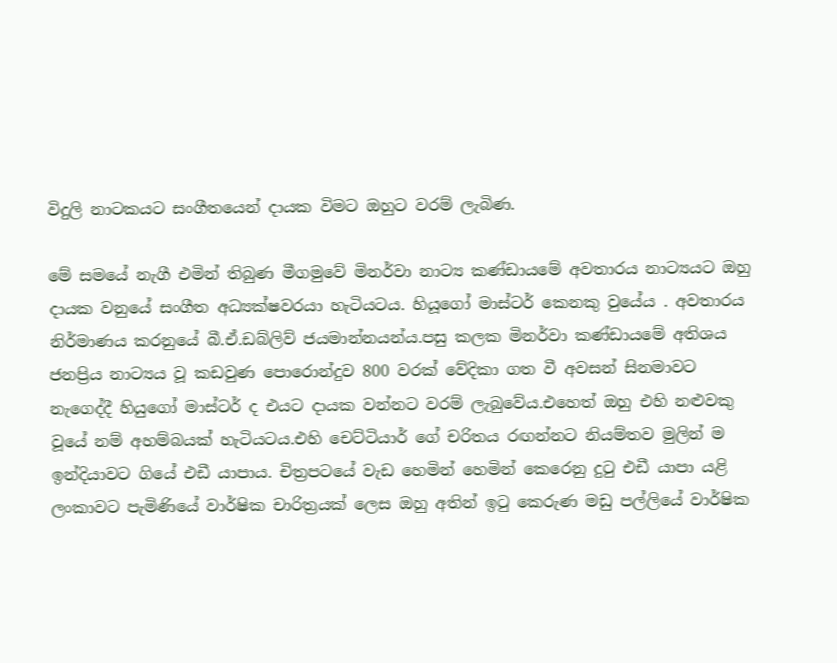විදුලි නාටකයට සංගීතයෙන් දායක විමට ඔහුට වරම් ලැබිණ.

මේ සමයේ නැගී එමින් තිබුණ මීගමුවේ මිනර්වා නාට්‍ය කණ්ඩායමේ අවතාරය නාට්‍යයට ඔහු දායක වනුයේ සංගීත අධ්‍යක්ෂවරයා හැටියටය. හියූගෝ මාස්ටර් කෙනකු වුයේය . අවතාරය නිර්මාණය කරනුයේ බී.ඒ.ඩබ්ලිව් ජයමාන්නයන්ය.පසු කලක මිනර්වා කණ්ඩායමේ අතිශය ජනප්‍රිය නාට්‍යය වූ කඩවුණ පොරොන්දුව 800 වරක් වේදිකා ගත වී අවසන් සිනමාවට නැගෙද්දී හියුගෝ මාස්ටර් ද එයට දායක වන්නට වරම් ලැබුවේය.එහෙත් ඔහු එහි නළුවකු වූයේ නම් අහම්බයක් හැටියටය.එහි චෙට්ටියාර් ගේ චරිතය රඟන්නට නියම්තව මුලින් ම ඉන්දියාවට ගියේ එඩී යාපාය. චිත්‍රපටයේ වැඩ හෙමින් හෙමින් කෙරෙනු දුටු එඩී යාපා යළි ලංකාවට පැමිණියේ වාර්ෂික චාරිත්‍රයක් ලෙස ඔහු අතින් ඉටු කෙරුණ මඩු පල්ලියේ වාර්ෂික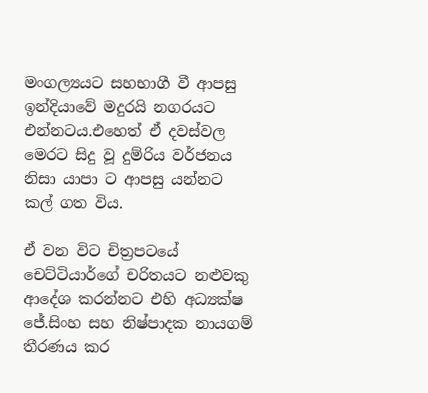මංගල්‍යයට සහභාගී වී ආපසු ඉන්දියාවේ මදුරයි නගරයට එන්නටය.එහෙත් ඒ දවස්වල මෙරට සිදු වූ දුම්රිය වර්ජනය නිසා යාපා ට ආපසු යන්නට කල් ගත විය.

ඒ වන විට චිත්‍රපටයේ චෙට්ටියාර්ගේ චරිතයට නළුවකු ආදේශ කරන්නට එහි අධ්‍යක්ෂ ජේ.සිංහ සහ නිෂ්පාදක නායගම් තීරණය කර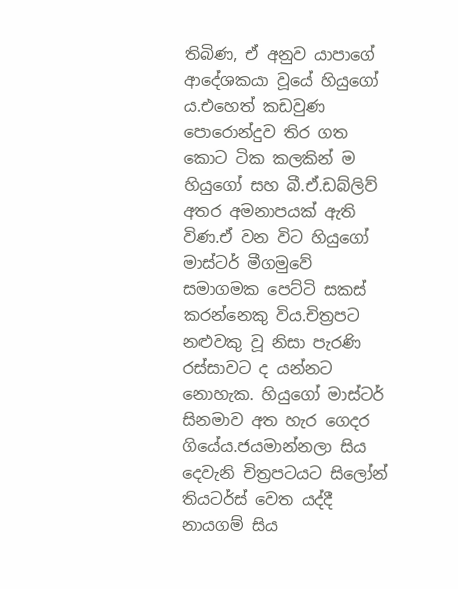තිබිණ, ඒ අනුව යාපාගේ ආදේශකයා වූයේ හියුගෝ ය.එහෙත් කඩවුණ පොරොන්දුව තිර ගත කොට ටික කලකින් ම හියුගෝ සහ බී.ඒ.ඩබ්ලිව් අතර අමනාපයක් ඇති විණ.ඒ වන විට හියුගෝ මාස්ටර් මීගමුවේ සමාගමක පෙට්ටි සකස් කරන්නෙකු විය.චිත්‍රපට නළුවකු වූ නිසා පැරණි රස්සාවට ද යන්නට නොහැක. හියුගෝ මාස්ටර් සිනමාව අත හැර ගෙදර ගියේය.ජයමාන්නලා සිය දෙවැනි චිත්‍රපටයට සිලෝන් තියටර්ස් වෙත යද්දී නායගම් සිය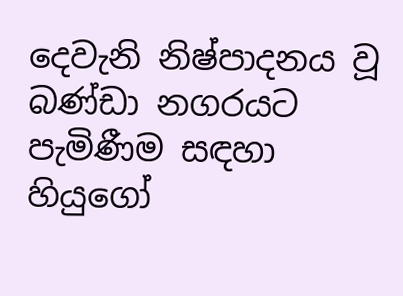දෙවැනි නිෂ්පාදනය වූ බණ්ඩා නගරයට පැමිණීම සඳහා හියුගෝ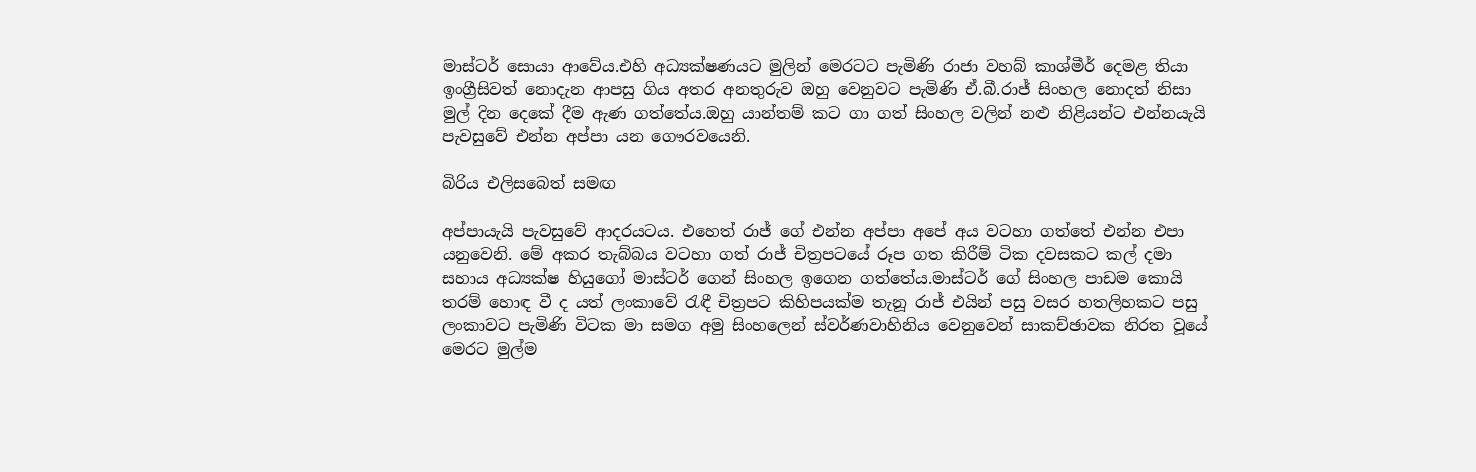මාස්ටර් සොයා ආවේය.එහි අධ්‍යක්ෂණයට මුලින් මෙරටට පැමිණි රාජා වහබ් කාශ්මීර් දෙමළ තියා ඉංග්‍රීසිවත් නොදැන ආපසු ගිය අතර අනතුරුව ඔහු වෙනුවට පැමිණි ඒ.බී.රාජ් සිංහල නොදත් නිසා මුල් දින දෙකේ දීම ඇණ ගත්තේය.ඔහු යාන්තම් කට ගා ගත් සිංහල වලින් නළු නිළියන්ට එන්නයැයි පැවසුවේ එන්න අප්පා යන ගෞරවයෙනි.

බිරිය එලිසබෙත් සමඟ

අප්පායැයි පැවසුවේ ආදරයටය. එහෙත් රාජ් ගේ එන්න අප්පා අපේ අය වටහා ගත්තේ එන්න එපා යනුවෙනි. මේ අකර තැබ්බය වටහා ගත් රාජ් චිත්‍රපටයේ රූප ගත කිරීම් ටික දවසකට කල් දමා සහාය අධ්‍යක්ෂ හියුගෝ මාස්ටර් ගෙන් සිංහල ඉගෙන ගත්තේය.මාස්ටර් ගේ සිංහල පාඩම කොයි තරම් හොඳ වී ද යත් ලංකාවේ රැඳී චිත්‍රපට කිහිපයක්ම තැනූ රාජ් එයින් පසු වසර හතලිහකට පසු ලංකාවට පැමිණි විටක මා සමග අමු සිංහලෙන් ස්වර්ණවාහිනිය වෙනුවෙන් සාකච්ඡාවක නිරත වූයේ මෙරට මුල්ම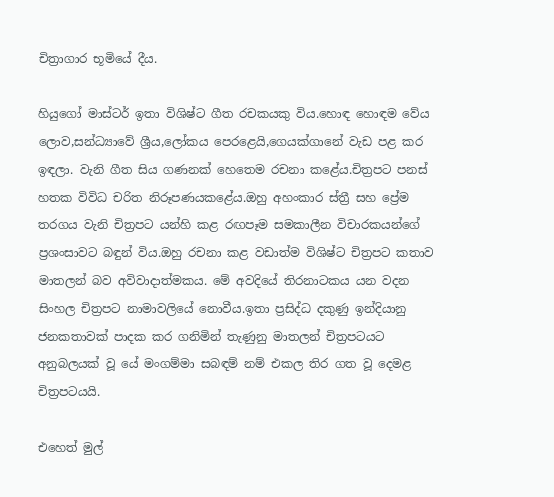චිත්‍රාගාර භූමියේ දීය.

හියුගෝ මාස්ටර් ඉතා විශිෂ්ට ගීත රචකයකු විය.හොඳ හොඳම වේය ලොව,සන්ධ්‍යාවේ ශ්‍රීය,ලෝකය පෙරළෙයි,ගෙයක්ගානේ වැඩ පළ කර ඉඳලා. වැනි ගීත සිය ගණනක් හෙතෙම රචනා කළේය.චිත්‍රපට පනස් හතක විවිධ චරිත නිරූපණයකළේය.ඔහු අහංකාර ස්ත්‍රී සහ ප්‍රේම තරගය වැනි චිත්‍රපට යන්හි කළ රඟපෑම සමකාලීන විචාරකයන්ගේ ප්‍රශංසාවට බඳුන් විය.ඔහු රචනා කළ වඩාත්ම විශිෂ්ට චිත්‍රපට කතාව මාතලන් බව අවිවාදාත්මකය. මේ අවදියේ තිරනාටකය යන වදන සිංහල චිත්‍රපට නාමාවලියේ නොවීය.ඉතා ප්‍රසිද්ධ දකුණු ඉන්දියානු ජනකතාවක් පාදක කර ගනිමින් තැණුනු මාතලන් චිත්‍රපටයට අනුබලයක් වූ යේ මංගම්මා සබඳම් නම් එකල තිර ගත වූ දෙමළ චිත්‍රපටයයි.

එහෙත් මුල්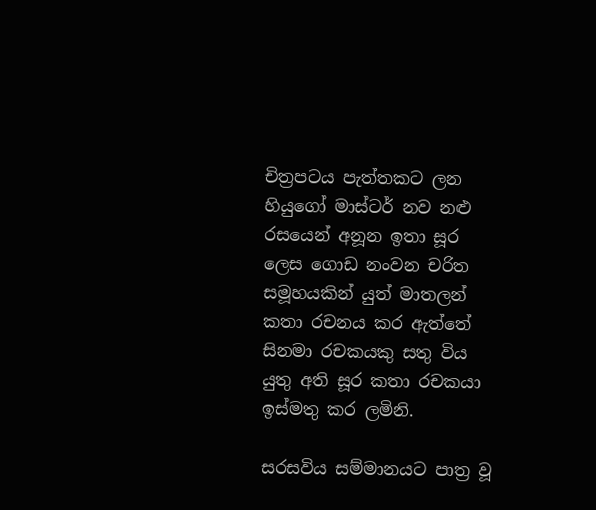චිත්‍රපටය පැත්තකට ලන හියුගෝ මාස්ටර් නව නළු රසයෙන් අනූන ඉතා සූර ලෙස ගොඩ නංවන චරිත සමූහයකින් යුත් මාතලන් කතා රචනය කර ඇත්තේ සිනමා රචකයකු සතු විය යුතු අති සූර කතා රචකයා ඉස්මතු කර ලමිනි.

සරසවිය සම්මානයට පාත්‍ර වූ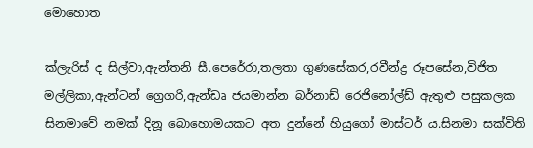මොහොත

ක්ලැරිස් ද සිල්වා,ඇන්තනි සී.පෙරේරා,තලතා ගුණසේකර,රවීන්ද්‍ර රූපසේන,විජිත මල්ලිකා,ඇන්ටන් ග්‍රෙගරි,ඇන්ඩෘ ජයමාන්න බර්නාඩ් රෙජිනෝල්ඩ් ඇතුළු පසුකලක සිනමාවේ නමක් දිනූ බොහොමයකට අත දුන්නේ හියුගෝ මාස්ටර් ය.සිනමා සක්විති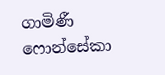ගාමිණී ෆොන්සේකා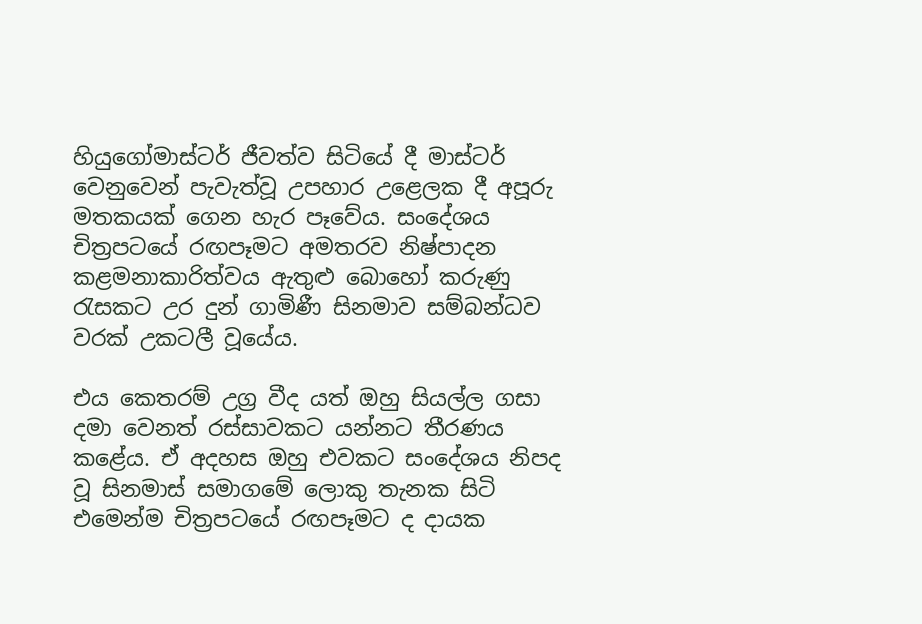හියුගෝමාස්ටර් ජීවත්ව සිටියේ දී මාස්ටර් වෙනුවෙන් පැවැත්වූ උපහාර උළෙලක දී අපූරු මතකයක් ගෙන හැර පෑවේය. සංදේශය චිත්‍රපටයේ රඟපෑමට අමතරව නිෂ්පාදන කළමනාකාරිත්වය ඇතුළු බොහෝ කරුණු රැසකට උර දුන් ගාමිණී සිනමාව සම්බන්ධව වරක් උකටලී වූයේය.

එය කෙතරම් උග්‍ර වීද යත් ඔහු සියල්ල ගසා දමා වෙනත් රස්සාවකට යන්නට තීරණය කළේය. ඒ අදහස ඔහු එවකට සංදේශය නිපද වූ සිනමාස් සමාගමේ ලොකු තැනක සිටි එමෙන්ම චිත්‍රපටයේ රඟපෑමට ද දායක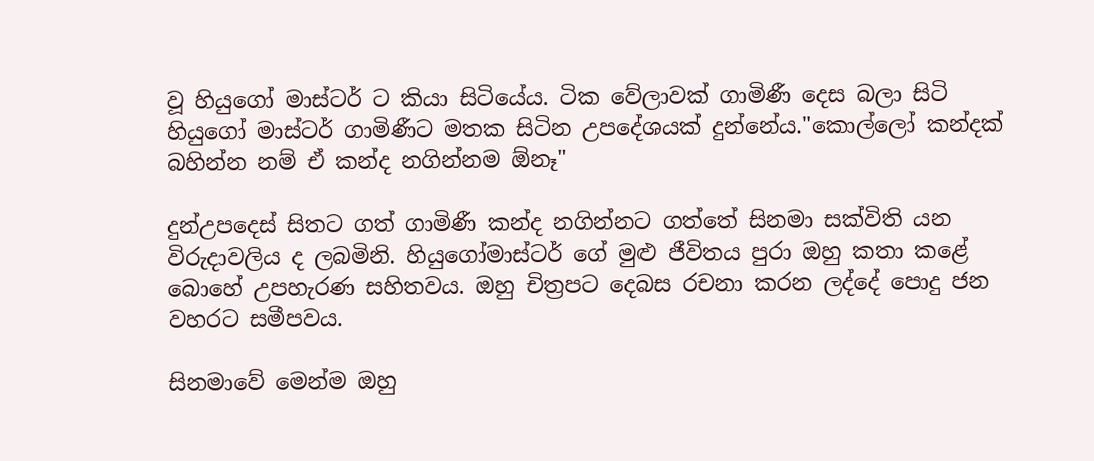වූ හියුගෝ මාස්ටර් ට කියා සිටියේය. ටික වේලාවක් ගාමිණී දෙස බලා සිටි හියුගෝ මාස්ටර් ගාමිණීට මතක සිටින උපදේශයක් දුන්නේය."කොල්ලෝ කන්දක් බහින්න නම් ඒ කන්ද නගින්නම ඕනෑ"

දුන්උපදෙස් සිතට ගත් ගාමිණී කන්ද නගින්නට ගත්තේ සිනමා සක්විති යන විරුදාවලිය ද ලබමිනි. හියුගෝමාස්ටර් ගේ මුළු ජීවිතය පුරා ඔහු කතා කළේ බොහේ උපහැරණ සහිතවය. ඔහු චිත්‍රපට දෙබස රචනා කරන ලද්දේ පොදු ජන වහරට සමීපවය.

සිනමාවේ මෙන්ම ඔහු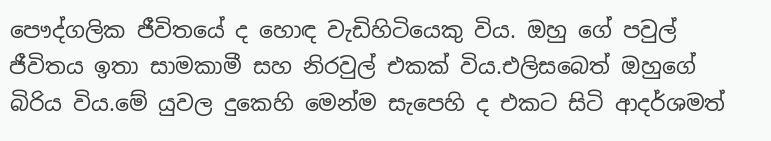පෞද්ගලික ජීවිතයේ ද හොඳ වැඩිහිටියෙකු විය. ඔහු ගේ පවුල් ජීවිතය ඉතා සාමකාමී සහ නිරවුල් එකක් විය.එලිසබෙත් ඔහුගේ බිරිය විය.මේ යුවල දුකෙහි මෙන්ම සැපෙහි ද එකට සිටි ආදර්ශමත්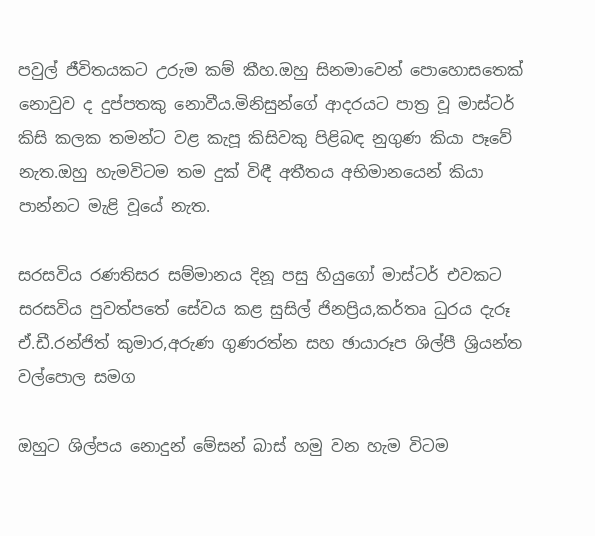පවුල් ජීවිතයකට උරුම කම් කීහ.ඔහු සිනමාවෙන් පොහොසතෙක් නොවුව ද දුප්පතකු නොවීය.මිනිසුන්ගේ ආදරයට පාත්‍ර වූ මාස්ටර් කිසි කලක තමන්ට වළ කැපූ කිසිවකු පිළිබඳ නුගුණ කියා පෑවේ නැත.ඔහු හැමවිටම තම දුක් විඳී අතීතය අභිමානයෙන් කියා පාන්නට මැළි වූයේ නැත.

සරසවිය රණතිසර සම්මානය දිනූ පසු හියුගෝ මාස්ටර් එවකට සරසවිය පුවත්පතේ සේවය කළ සුසිල් ජිනප්‍රිය,කර්තෘ ධුරය දැරූ ඒ.ඩී.රන්ජිත් කුමාර,අරුණ ගුණරත්න සහ ඡායාරූප ශිල්පී ශ්‍රියන්ත වල්පොල සමග

ඔහුට ශිල්පය නොදුන් මේසන් බාස් හමු වන හැම විටම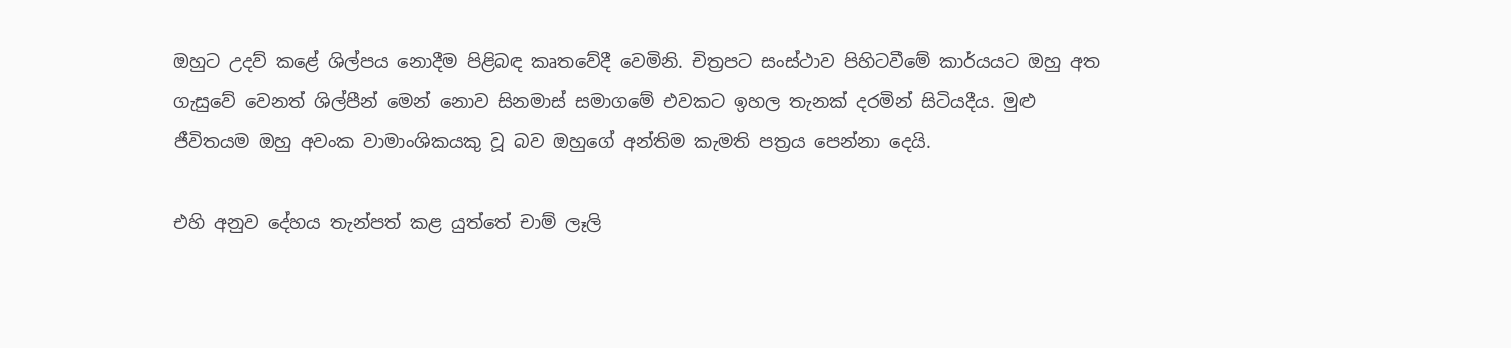ඔහුට උදව් කළේ ශිල්පය නොදීම පිළිබඳ කෘතවේදී වෙමිනි. චිත්‍රපට සංස්ථාව පිහිටවීමේ කාර්යයට ඔහු අත ගැසුවේ වෙනත් ශිල්පීන් මෙන් නොව සිනමාස් සමාගමේ එවකට ඉහල තැනක් දරමින් සිටියදීය. මුළු ජීවිතයම ඔහු අවංක වාමාංශිකයකු වූ බව ඔහුගේ අන්තිම කැමති පත්‍රය පෙන්නා දෙයි.

එහි අනුව දේහය තැන්පත් කළ යුත්තේ චාම් ලෑලි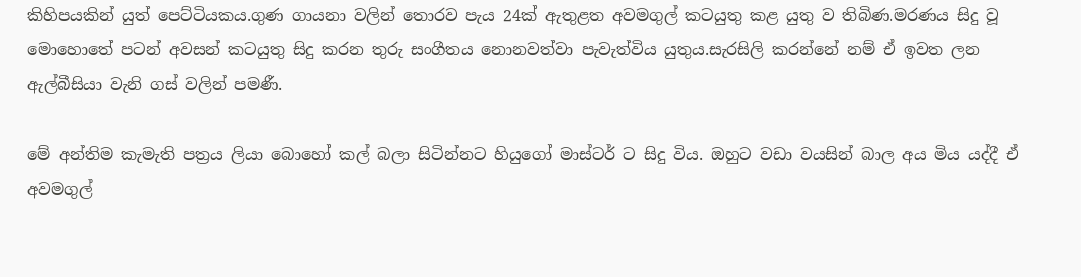කිහිපයකින් යුත් පෙට්ටියකය.ගුණ ගායනා වලින් තොරව පැය 24ක් ඇතුළත අවමගුල් කටයුතු කළ යුතු ව තිබිණ.මරණය සිදු වූ මොහොතේ පටන් අවසන් කටයුතු සිදු කරන තුරු සංගීතය නොනවත්වා පැවැත්විය යුතුය.සැරසිලි කරන්නේ නම් ඒ ඉවත ලන ඇල්බීසියා වැනි ගස් වලින් පමණී.

මේ අන්තිම කැමැති පත්‍රය ලියා බොහෝ කල් බලා සිටින්නට හියුගෝ මාස්ටර් ට සිදු විය. ඔහුට වඩා වයසින් බාල අය මිය යද්දී ඒ අවමගුල්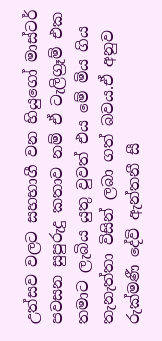උත්සව වලට සහභාගී වන හියුගෝ මාස්ටර් පවසන සුපුරුදු කතාව නම් ඒ ටැලිග්‍රෑම් එක තමාට ලැබිය යුතු වුවත් එය මේ මිය ගිය තැනැත්තා විසින් ලබා ගත් බවය.ඒ අනුව රුක්මණී දේවි ඇන්තනී සී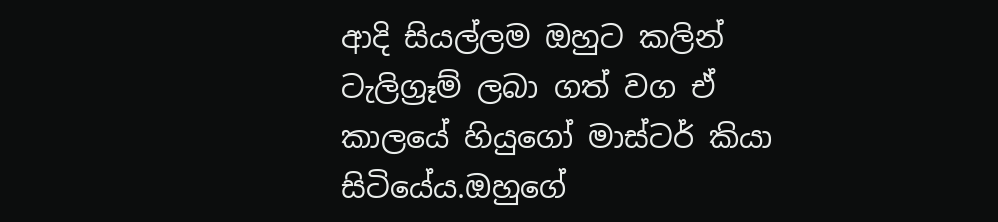ආදි සියල්ලම ඔහුට කලින් ටැලිග්‍රෑම් ලබා ගත් වග ඒ කාලයේ හියුගෝ මාස්ටර් කියා සිටියේය.ඔහුගේ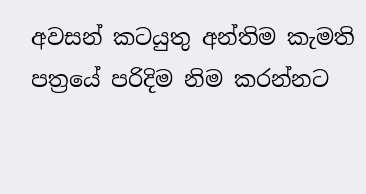අවසන් කටයුතු අන්තිම කැමති පත්‍රයේ පරිදිම නිම කරන්නට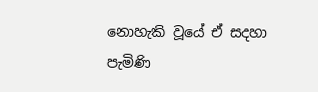නොහැකි වූයේ ඒ සදහා පැමිණි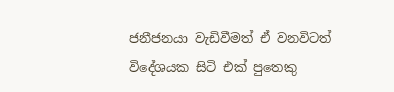ජනීජනයා වැඩිවීමත් ඒ වනවිටත් විදේශයක සිටි එක් පුතෙකු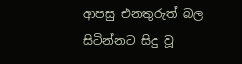ආපසු එනතුරුත් බල සිටින්නට සිදු වූ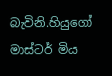බැවිනි.හියුගෝ මාස්ටර් මිය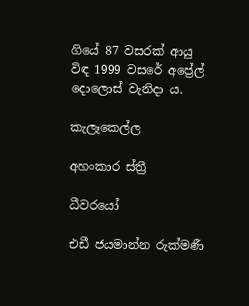ගියේ 87 වසරක් ආයු විඳ 1999 වසරේ අප්‍රේල් දොලොස් වැනිදා ය.

කැලෑකෙල්ල

අහංකාර ස්ත්‍රී

ධීවරයෝ

එඩී ජයමාන්න රුක්මණී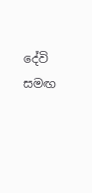දේවි සමඟ